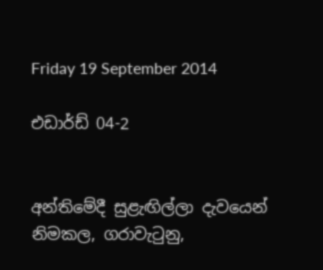Friday 19 September 2014

එඩාර්ඩ් 04-2


අන්තිමේදී සුළැඟිල්ලා දැවයෙන් නිමකල, ගරාවැටුනු,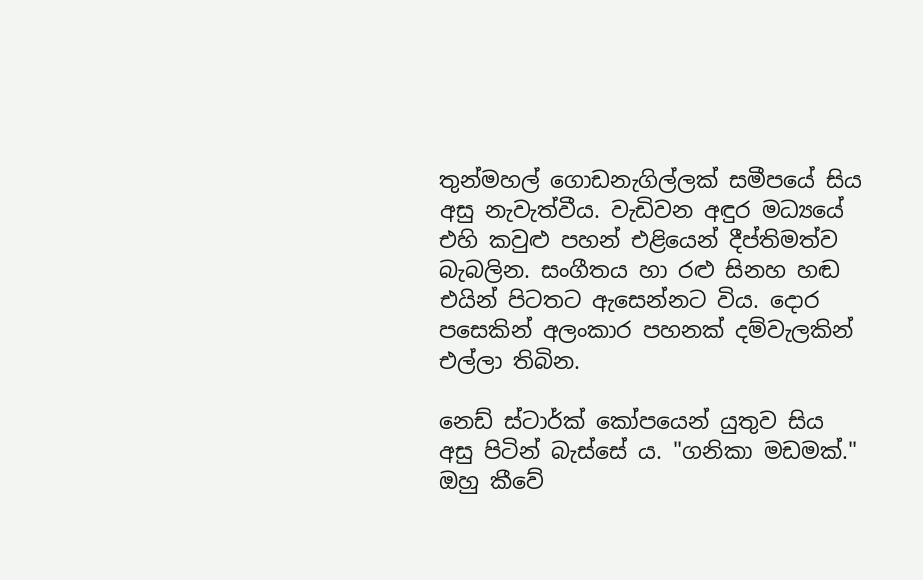තුන්මහල් ගොඩනැගිල්ලක් සමීපයේ සිය අසු නැවැත්වීය. වැඩිවන අඳුර මධ්‍යයේ එහි කවුළු පහන් එළියෙන් දීප්තිමත්ව බැබලින. සංගීතය හා රළු සිනහ හඬ එයින් පිටතට ඇසෙන්නට විය. දොර පසෙකින් අලංකාර පහනක් දම්වැලකින් එල්ලා තිබින.

නෙඩ් ස්ටාර්ක් කෝපයෙන් යුතුව සිය අසු පිටින් බැස්සේ ය. "ගනිකා මඩමක්." ඔහු කීවේ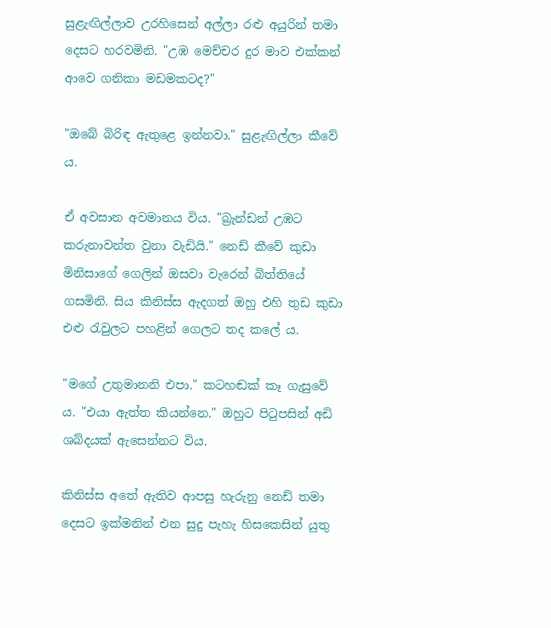සුළැඟිල්ලාව උරහිසෙන් අල්ලා රළු අයුරින් තමා දෙසට හරවමිනි. "උඹ මෙච්චර දුර මාව එක්කන් ආවෙ ගනිකා මඩමකටද?"

"ඔබේ බිරිඳ ඇතුළෙ ඉන්නවා." සුළැඟිල්ලා කීවේ ය.

ඒ අවසාන අවමානය විය. "බ්‍රැන්ඩන් උඹට කරුනාවන්ත වුනා වැඩියි." නෙඩ් කීවේ කුඩා මිනිසාගේ ගෙලින් ඔසවා වැරෙන් බිත්තියේ ගසමිනි. සිය කිනිස්ස ඇදගත් ඔහු එහි තුඩ කුඩා එළු රැවුලට පහළින් ගෙලට තද කලේ ය.

"ම‍ගේ උතුමානනි එපා." කටහඬක් කෑ ගැසුවේ ය. "එයා ඇත්ත කියන්නෙ." ඔහුට පිටුපසින් අඩි ශබ්දයක් ඇ‍සෙන්නට විය.

කිනිස්ස අතේ ඇතිව ආපසු හැරුනු නෙඩ් තමා දෙසට ඉක්මනින් එන සුදු පැහැ හිසකෙසින් යුතු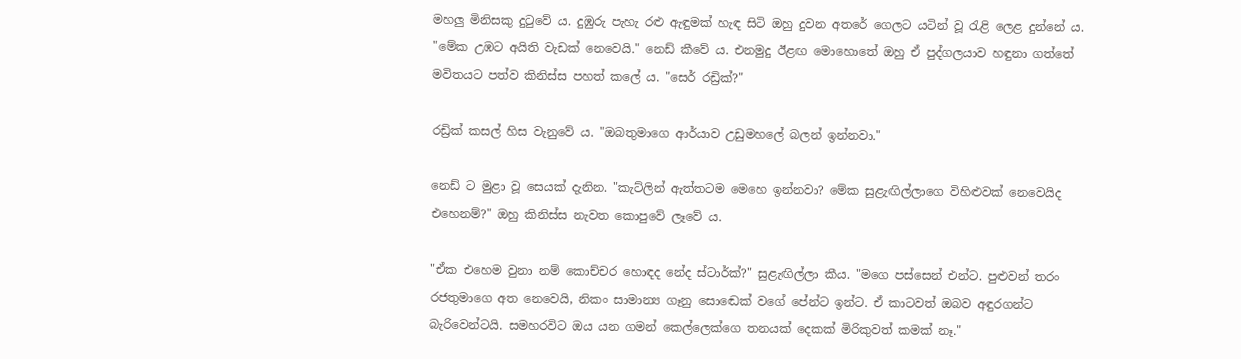මහලු මිනිසකු දුටුවේ ය‍. දුඹුරු පැහැ රළු ඇඳුමක් හැඳ සිටි ඔහු දුවන අත‍රේ ගෙලට යටින් වූ රැළි ලෙළ දුන්නේ ය. "මේක උඹට අයිති වැඩක් නෙවෙයි." නෙඩ් කී‍වේ ය‍. එනමුදු ඊළඟ මොහොතේ ඔහු ඒ පුද්ගලයාව හඳුනා ගත්තේ මවිතයට පත්ව කිනිස්ස පහත් කලේ ය‍. "සෙර් රඩ්‍රික්?"

රඩ්‍රික් කසල් හිස වැනුවේ ය‍‍. "ඔබතුමාගෙ ආර්යාව උඩුමහලේ බලන් ඉන්නවා."

නෙඩ් ට මුළා වූ සෙයක් දැනින. "කැට්ලින් ඇත්තටම මෙහෙ ඉන්නවා? මේක සුළැඟිල්ලාගෙ විහිළුවක් නෙවෙයිද එහෙනම්?" ඔහු කිනිස්ස නැවත කොපු‍වේ ලෑවේ ය.

"ඒක එහෙම වුනා නම් කොච්චර හොඳද නේද ස්ටාර්ක්?" සුළැඟිල්ලා කීය. "මගෙ පස්සෙන් එන්ට. පුළුවන් තරං රජතුමාගෙ අත නෙවෙයි, නිකං සාමාන්‍ය ගෑනු සොඬෙක් වගේ පේන්ට ඉන්ට. ඒ කාටවත් ඔබව අඳුරගන්ට බැරිවෙන්ටයි. සමහරවිට ඔය යන ගමන් කෙල්ලෙක්ගෙ තනයක් දෙකක් මිරිකුවත් කමක් නෑ."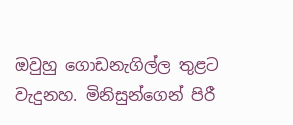ඔවුහු ගොඩනැගිල්ල තුළට වැදුනහ. මිනිසුන්ගෙන් පිරී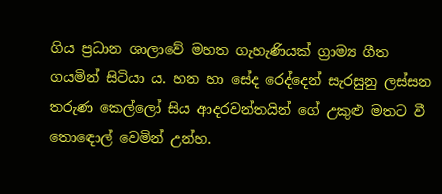ගිය ප්‍රධාන ශාලාවේ මහත ගැහැණියක් ග්‍රාම්‍ය ගීත ගයමින් සිටියා ය. හන හා සේද රෙද්දෙන් සැරසුනු ලස්සන තරුණ කෙල්ලෝ සිය ආදරවන්තයින් ගේ උකුළු මතට වී තොඳොල් වෙමින් උන්හ.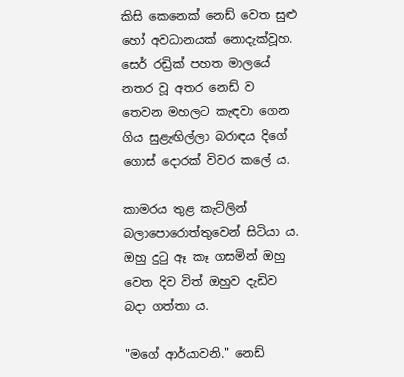කිසි කෙනෙක් නෙඩ් වෙත සුළු හෝ අවධානයක් නොදැක්වූහ. සෙර් රඩ්‍රික් පහත මාලයේ නතර වූ අතර නෙඩ් ව තෙවන මහලට කැඳවා ගෙන ගිය සුළැඟිල්ලා බරාඳය දිගේ ගොස් දොරක් විවර කලේ ය.

කාමරය තුළ කැට්ලින් බලාපොරොත්තුවෙන් සිටියා ය. ඔහු දුටු ඈ කෑ ගසමින් ඔහු වෙත දිව විත් ඔහුව දැඩිව බදා ගත්තා ය.

"මගේ ආර්යාවනි." නෙඩ්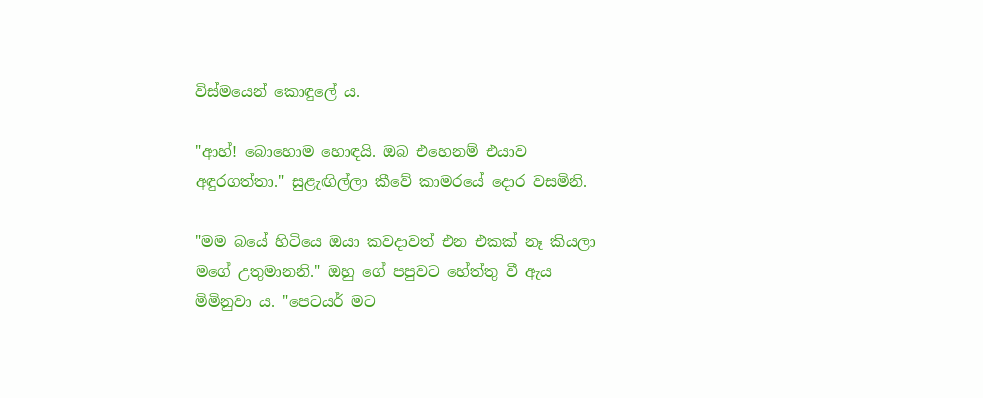විස්මයෙන් කොඳුලේ ය.

"ආහ්! බොහොම හොඳයි. ඔබ එහෙනම් එයාව අඳුරගත්තා." සුළැඟිල්ලා කීවේ කාමරයේ දොර වසමිනි.

"මම බයේ හිටියෙ ඔයා කවදාවත් එන එකක් නෑ කියලා මගේ උතුමානනි." ඔහු ගේ පපුවට හේත්තු වී ඇය මිමිනුවා ය. "පෙටයර් මට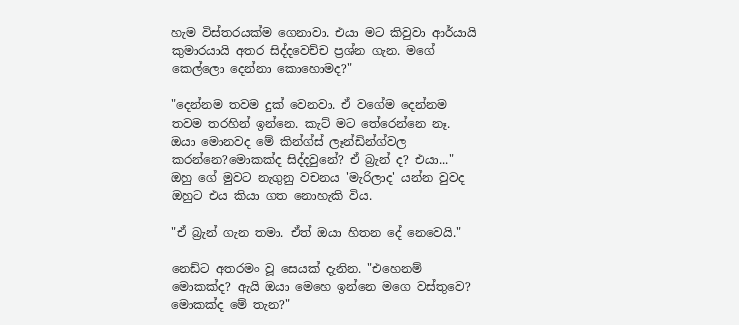හැම විස්තරයක්ම ගෙනාවා. එයා මට කිවුවා ආර්යායි කුමාරයායි අතර සිද්දවෙච්ච ප්‍රශ්න ගැන. ම‍ගේ කෙල්ලො දෙන්නා කොහොමද?"

"දෙන්නම තවම දුක් වෙනවා. ඒ වගේම දෙන්නම තවම තරහින් ඉන්නෙ. කැට් මට තේරෙන්නෙ නෑ. ඔයා මොනවද මේ කින්ග්ස් ලෑන්ඩින්ග්වල කරන්නෙ?මොකක්ද සිද්දවුනේ? ඒ බ්‍රැන් ද? එයා..." ඔහු ගේ මුවට නැගුනු වචනය 'මැරිලාද' යන්න වුවද ඔහුට එය කියා ගත නොහැකි විය.

"ඒ බ්‍රැන් ගැන තමා. ඒත් ඔයා හිතන දේ නෙවෙයි."

නෙඩ්ට අතරමං වූ සෙයක් දැනින. "එහෙනම් මොකක්ද? ඇයි ඔයා මෙහෙ ඉන්නෙ මගෙ වස්තුවෙ? මොකක්ද මේ තැන?"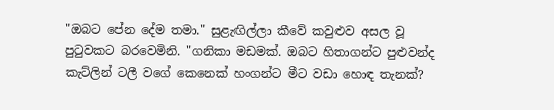"ඔබට පේන දේම තමා." සුළැඟිල්ලා කීවේ කවුළුව අසල වූ පුටුවකට බරවෙමිනි. "ගනිකා මඩමක්. ඔබට හිතාගන්ට පුළුවන්ද කැට්ලින් ටලී වගේ කෙනෙක් හංගන්ට මීට වඩා හොඳ තැනක්?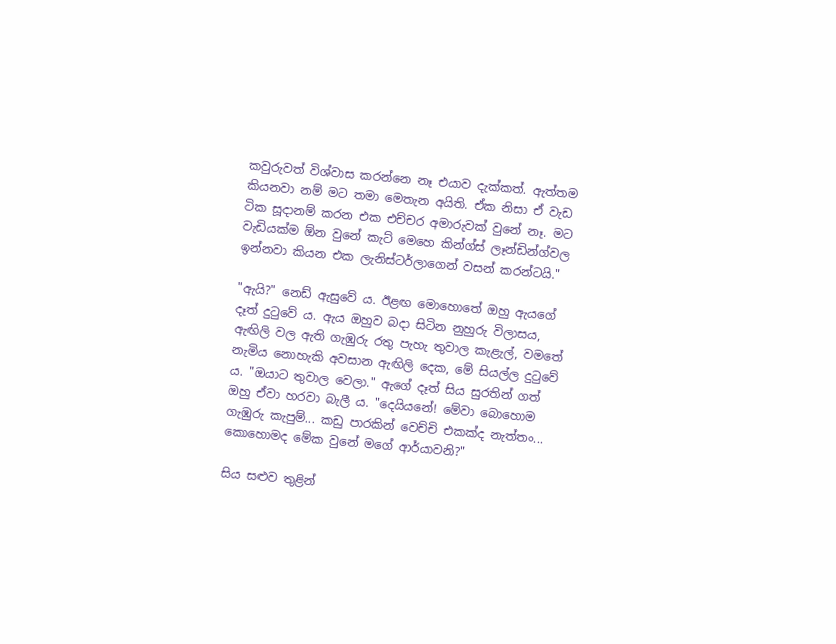කවුරුවත් විශ්වාස කරන්නෙ නෑ එයාව දැක්කත්. ඇත්තම කියනවා නම් මට තමා මෙතැන අයිති. ඒක නිසා ඒ වැඩ ටික සූදානම් කරන එක එච්චර අමාරුවක් වුනේ නෑ. මට වැඩියක්ම ඕන වුනේ කැට් මෙහෙ කින්ග්ස් ලෑන්ඩින්ග්වල ඉන්නවා කියන එක ලැනිස්ටර්ලාගෙන් වසන් කරන්ටයි."

"ඇයි?" නෙඩ් ඇසුවේ ය. ඊළඟ මොහොතේ ඔහු ඇයගේ දෑත් දුටුවේ ය. ඇය ඔහුව බදා සිටින නුහුරු විලාසය, ඇඟිලි වල ඇති ගැඹුරු රතු පැහැ තුවාල කැළැල්, වම‍තේ නැමිය නොහැකි අවසාන ඇඟිලි දෙක, මේ සියල්ල දුටුවේ ය. "ඔයාට තුවාල වෙලා." ඇගේ දෑත් සිය සුරතින් ගත් ඔහු ඒවා හරවා බැලී ය. "දෙයියනේ! මේවා බොහොම ගැඹුරු කැපුම්... කඩු පාරකින් වෙච්චි එකක්ද නැත්තං... කොහොමද මේක වුනේ මගේ ආර්යාවනි?"

සිය සළුව තුළින්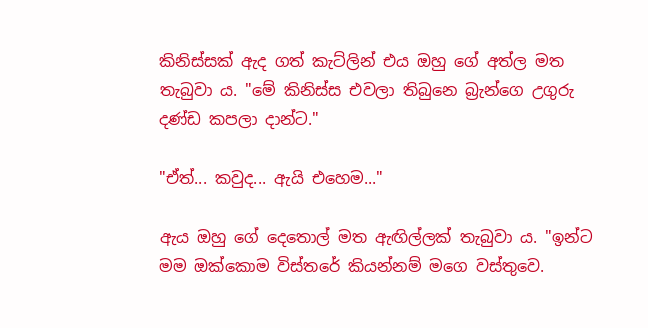කිනිස්සක් ඇද ගත් කැට්ලින් එය ඔහු ගේ අත්ල මත තැබුවා ය. "මේ කිනිස්ස එවලා තිබුනෙ බ්‍රැන්ගෙ උගුරු දණ්ඩ කපලා දාන්ට."

"ඒත්... කවුද... ඇයි එහෙම..."

ඇය ඔහු ගේ දෙතොල් මත ඇඟිල්ලක් තැබුවා ය. "ඉන්ට මම ඔක්කොම විස්තරේ කියන්නම් මගෙ වස්තුවෙ.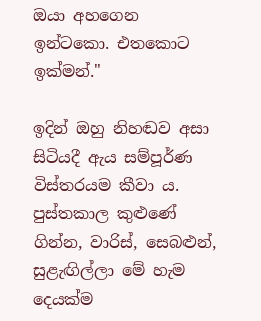ඔයා අහගෙන ඉන්ටකො. එතකොට ඉක්මන්."

ඉදින් ඔහු නිහඬව අසා සිටියදී ඇය සම්පූර්ණ විස්තරයම කීවා ය. පුස්තකාල කුළුණේ ගින්න, වාරිස්, සෙබළුන්, සුළැඟිල්ලා මේ හැම දෙයක්ම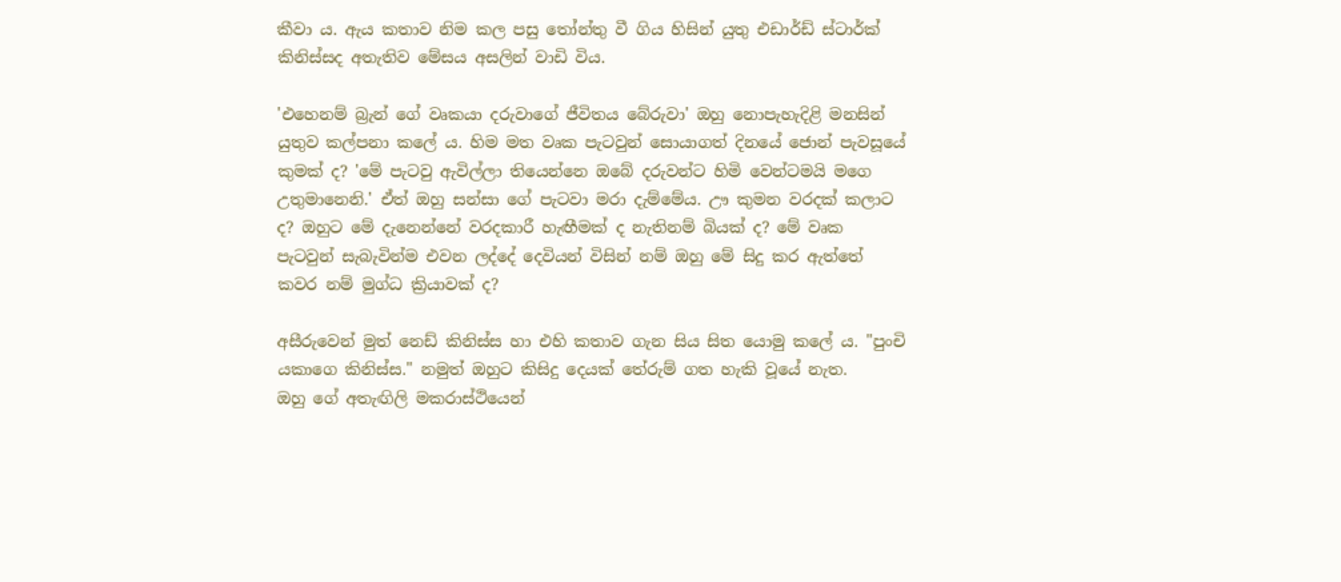කීවා ය. ඇය කතාව නිම කල පසු තෝන්තු වී ගිය හිසින් යුතු එඩාර්ඩ් ස්ටාර්ක් කිනිස්සද අතැතිව මේසය අසලින් වාඩි විය.

'එහෙනම් බ්‍රැන් ගේ වෘකයා දරුවාගේ ජීවිතය බේරුවා' ඔහු නොපැහැදිළි මනසින් යුතුව කල්පනා කලේ ය. හිම මත වෘක පැටවුන් සොයාගත් දිනයේ ජොන් පැවසූයේ කුමක් ද? 'මේ පැටවු ඇවිල්ලා තියෙන්නෙ ඔබේ දරුවන්ට හිමි වෙන්ටමයි මගෙ උතුමානෙනි.' ඒත් ඔහු සන්සා ගේ පැටවා මරා දැම්මේය. ඌ කුමන වරදක් කලාට ද? ඔහුට මේ දැනෙන්නේ වරදකාරී හැඟීමක් ද නැතිනම් බියක් ද? මේ වෘක පැටවුන් සැබැවින්ම එවන ලද්දේ දෙවියන් විසින් නම් ඔහු මේ සිදු කර ඇත්තේ කවර නම් මුග්ධ ක්‍රියාවක් ද?

අසීරුවෙන් මුත් නෙඩ් කිනිස්ස හා එහි කතාව ගැන සිය සිත යොමු කලේ ය. "පුංචි යකාගෙ කිනිස්ස." නමුත් ඔහුට කිසිදු දෙයක් තේරුම් ගත හැකි වූයේ නැත. ඔහු ‍ගේ අතැඟිලි මකරාස්ථියෙන්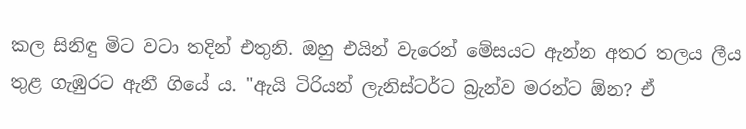කල සිනිඳු මිට වටා තදින් එතුනි. ඔහු එයින් වැරෙන් මේසයට ඇන්න අතර තලය ලීය තුළ ගැඹුරට ඇනී ගියේ ය. "ඇයි ටිරියන් ලැනිස්ටර්ට බ්‍රැන්ව මරන්ට ඕන? ඒ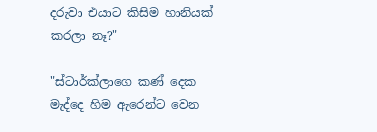දරුවා එයාට කිසිම හානියක් කරලා නෑ?"

"ස්ටාර්ක්ලාගෙ කණ් දෙක මැද්දෙ හිම ඇරෙන්ට වෙන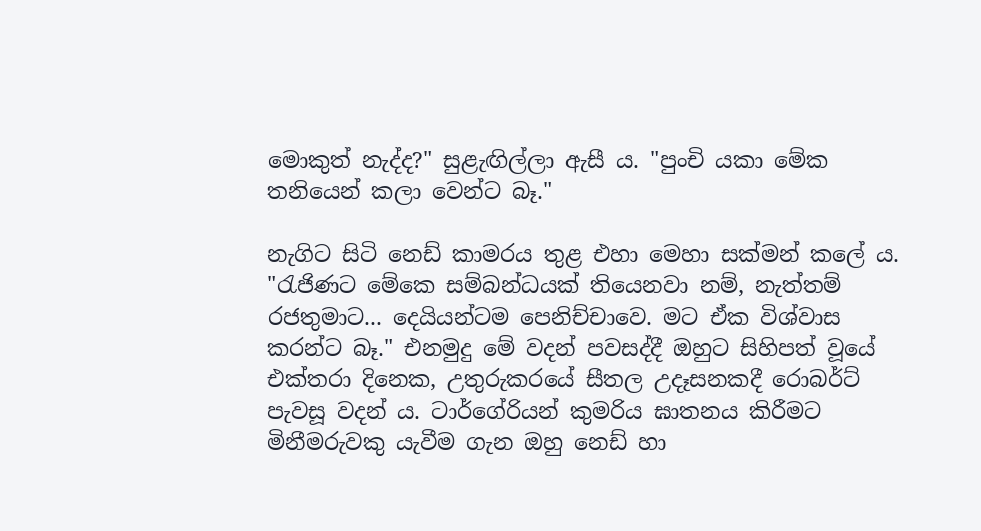මොකුත් නැද්ද?" සුළැඟිල්ලා ඇසී ය. "පුංචි යකා මේක තනියෙන් කලා වෙන්ට බෑ."

නැගිට සිටි නෙඩ් කාමරය තුළ එහා මෙහා සක්මන් ක‍ලේ ය. "රැජිණට මේකෙ සම්බන්ධයක් තියෙනවා නම්, නැත්තම් රජතුමාට... දෙයියන්ටම පෙනිච්චාවෙ. මට ඒක විශ්වාස කරන්ට බෑ." එනමුදු මේ වදන් පවසද්දී ඔහුට සිහිපත් වූයේ එක්තරා දිනෙක, උතුරුකරයේ සීතල උදෑසනකදී රොබර්ට් පැවසූ වදන් ය. ටාර්ගේරියන් කුමරිය ඝාතනය කිරීමට මිනීමරුවකු යැවීම ගැන ඔහු නෙඩ් හා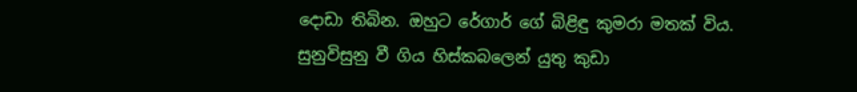දොඩා තිබින. ඔහුට රේගාර් ගේ බිළිඳු කුමරා මතක් විය. සුනුවිසුනු වී ගිය හිස්කබලෙන් යුතු කුඩා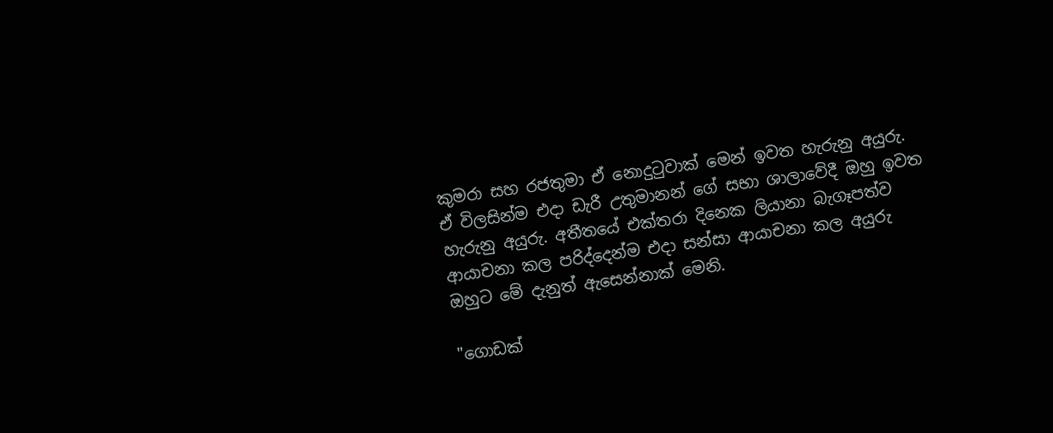කුමරා සහ රජතුමා ඒ නොදුටුවාක් මෙන් ඉවත හැරුනු අයුරු. ඒ විලසින්ම එදා ඩැරී උතුමානන් ගේ සභා ශාලාවේදී ඔහු ඉවත හැරුනු අයුරු. අතීතයේ එක්තරා දිනෙක ලියානා බැගෑපත්ව ආයාචනා කල පරිද්දෙන්ම එදා සන්සා ආයාචනා කල අයුරු ඔහුට මේ දැනුත් ඇසෙන්නාක් මෙනි.

"ගොඩක්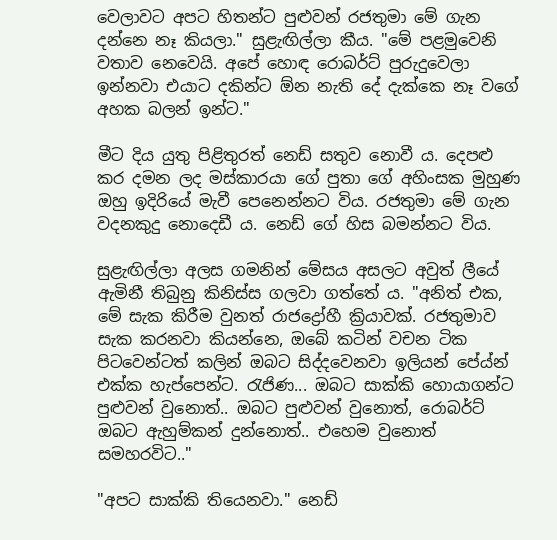වෙලාවට අපට හිතන්ට පුළුවන් රජතුමා මේ ගැන දන්නෙ නෑ කියලා." සුළැඟිල්ලා කීය. "මේ පළමුවෙනි වතාව නෙවෙයි. අපේ හොඳ රොබර්ට් පුරුදුවෙලා ඉන්නවා එයාට දකින්ට ඕන නැති දේ දැක්කෙ නෑ වගේ අහක බලන් ඉන්ට."

මීට දිය යුතු පිළිතුරත් නෙඩ් සතුව නොවී ය. දෙපළු කර දමන ලද මස්කාරයා ගේ පුතා ගේ අහිංසක මුහුණ ඔහු ඉදිරියේ මැවී පෙනෙන්නට විය. රජතුමා මේ ගැන වදනකුදු නොදෙඩී ය. නෙඩ් ගේ හිස බමන්නට විය.

සුළැඟිල්ලා අලස ගමනින් මේසය අසලට අවුත් ලීයේ ඇමිනී තිබුනු කිනිස්ස ගලවා ගත්තේ ය‍. "අනිත් එක, මේ සැක කිරීම වුනත් රාජද්‍රෝහී ක්‍රියාවක්. රජතුමාව සැක කරනවා කියන්නෙ, ඔබේ කටින් වචන ටික පිටවෙන්ටත් කලින් ඔබට සිද්දවෙනවා ඉලියන් පේය්න් එක්ක හැප්පෙන්ට. රැජිණ... ඔබට සාක්කි හොයාගන්ට පුළුවන් වුනොත්.. ඔබට පුළුවන් වුනොත්, රොබර්ට් ඔබට ඇහුම්කන් දුන්නොත්.. එහෙම වුනොත් සමහරවිට.."

"අපට සාක්කි තියෙනවා." නෙඩ්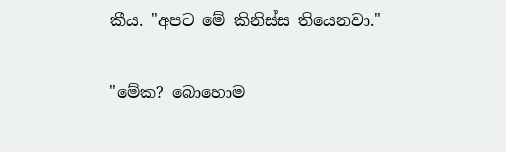කීය. "අපට මේ කිනිස්ස තියෙනවා."

"මේක? බොහොම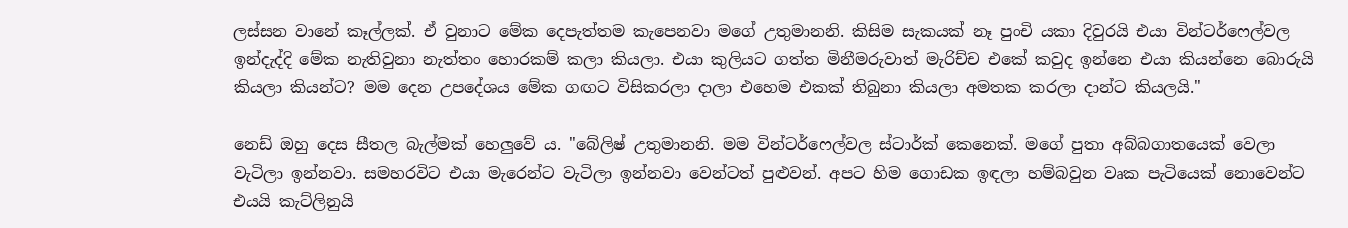ලස්සන වානේ කෑල්ලක්. ඒ වුනාට මේක දෙපැත්තම කැපෙනවා මගේ උතුමානනි. කිසිම සැකයක් නෑ පුංචි යකා දිවුරයි එයා වින්ටර්ෆෙල්වල ඉන්දැද්දි මේක නැතිවුනා නැත්තං හොරකම් කලා කියලා. එයා කුලියට ගත්ත මිනීමරුවාත් මැරිච්ච එකේ කවුද ඉන්නෙ එයා කියන්නෙ බොරුයි කියලා කියන්ට? මම දෙන උපදේශය මේක ගඟට විසිකරලා දාලා එහෙම එකක් තිබුනා කියලා අමතක කරලා දාන්ට කියලයි."

නෙඩ් ඔහු දෙස සීතල බැල්මක් හෙලුවේ ය. "බේලිෂ් උතුමානනි. මම වින්ටර්ෆෙල්වල ස්ටාර්ක් කෙනෙක්. මගේ පුතා අබ්බගාතයෙක් වෙලා වැටිලා ඉන්නවා. සමහරවිට එයා මැරෙන්ට වැටිලා ඉන්නවා වෙන්ටත් පුළුවන්. අපට හිම ගොඩක ඉඳලා හම්බවුන වෘක පැටියෙක් නොවෙන්ට එයයි කැට්ලිනුයි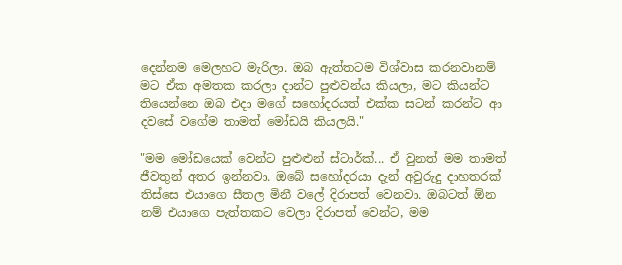දෙන්නම මෙලහට මැරිලා. ඔබ ඇත්තටම විශ්වාස කරනවානම් මට ඒක අමතක කරලා දාන්ට පුළුවන්ය කියලා, මට කියන්ට තියෙන්නෙ ඔබ එදා මගේ සහෝදරයත් එක්ක සටන් කරන්ට ආ දවසේ වගේම තාමත් මෝඩයි කියලයි."

"මම මෝඩයෙක් වෙන්ට පුළුළුන් ස්ටාර්ක්... ඒ වුනත් මම තාමත් ජීවතුන් අතර ඉන්නවා. ඔබේ සහෝදරයා දැන් අවුරුදු දාහතරක් තිස්සෙ එයාගෙ සීතල මිනී වලේ දිරාපත් වෙනවා. ඔබටත් ඕන නම් එයාගෙ පැත්තකට වෙලා දිරාපත් වෙන්ට, මම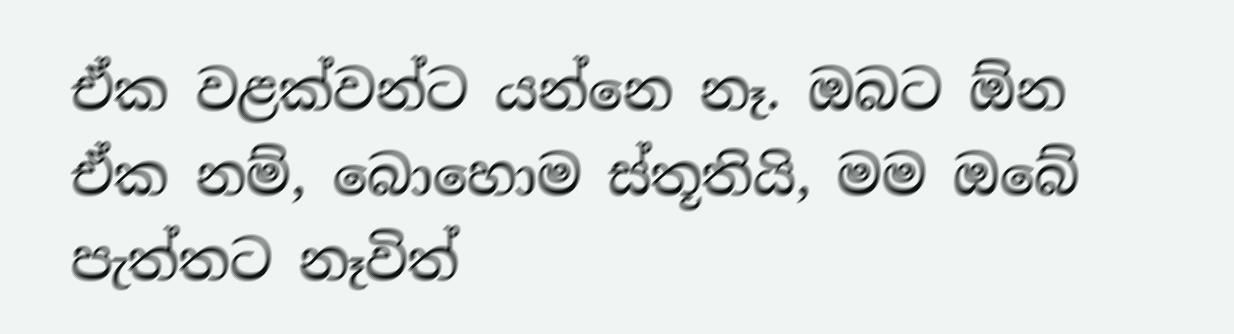ඒක වළක්වන්ට යන්නෙ නෑ. ඔබට ඕන ඒක නම්, බොහොම ස්තූතියි, මම ඔබේ පැත්තට නෑවිත්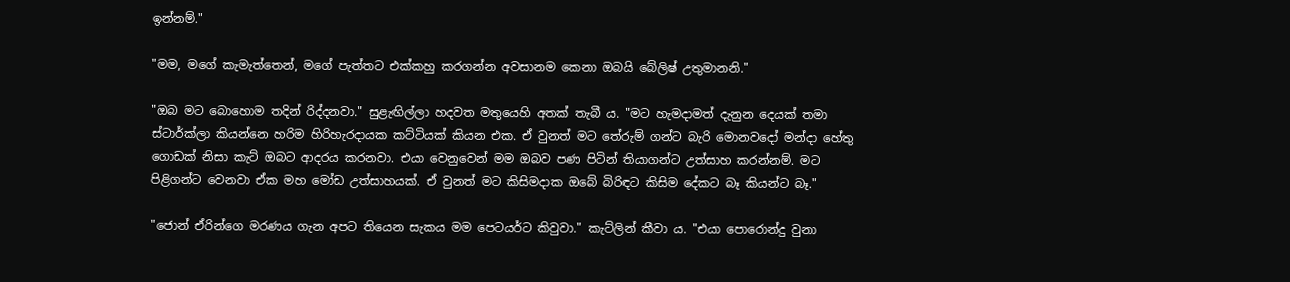ඉන්නම්."

"මම, ම‍ගේ කැමැත්තෙන්, මගේ පැත්තට එක්කහු කරගන්න අවසානම කෙනා ඔබයි බේලිෂ් උතුමානනි."

"ඔබ මට බොහොම තදින් රිද්දනවා." සුළැඟිල්ලා හදවත මතුයෙහි අතක් තැබී ය. "මට හැමදාමත් දැනුන දෙයක් තමා ස්ටාර්ක්ලා කියන්නෙ හරිම හිරිහැරදායක කට්ටියක් කියන එක. ඒ වුනත් මට තේරුම් ගන්ට බැරි මොනවදෝ මන්දා හේතු ගොඩක් නිසා කැට් ඔබට ආදරය කරනවා. එයා වෙනුවෙන් මම ඔබව පණ පිටින් තියාගන්ට උත්සාහ කරන්නම්. මට පිළිගන්ට වෙනවා ඒක මහ මෝඩ උත්සාහයක්. ඒ වුනත් මට කිසිමදාක ඔබේ බිරිඳට කිසිම දේකට බෑ කියන්ට බෑ."

"ජොන් ඒරින්ගෙ මරණය ගැන අපට තියෙන සැකය මම පෙටයර්ට කිවුවා." කැට්ලින් කීවා ය. "එයා පොරොන්දු වුනා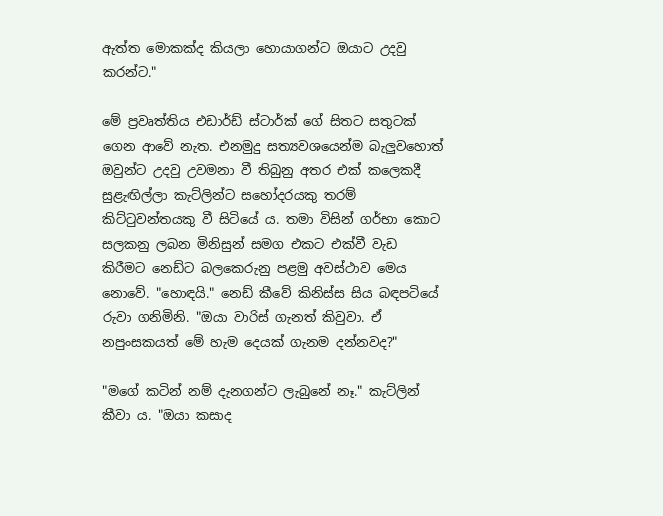ඇත්ත මොකක්ද කියලා හොයාගන්ට ඔයාට උදවු කරන්ට."

මේ ප්‍රවෘත්තිය එඩාර්ඩ් ස්ටාර්ක් ‍ගේ සිතට සතුටක් ගෙන ආ‍වේ නැත. එනමුදු සත්‍යවශයෙන්ම බැලුවහොත් ඔවුන්ට උදවු උවමනා වී තිබුනු අතර එක් කලෙකදී සුළැඟිල්ලා කැට්ලින්ට සහෝදරයකු තරම් කිට්ටුවන්තයකු වී සිටියේ ය. තමා විසින් ගර්භා කොට සලකනු ලබන මිනිසුන් සමග එකට එක්වී වැඩ කිරීමට නෙඩ්ට බලකෙරුනු පළමු අවස්ථාව මෙය නොවේ. "හොඳයි." නෙඩ් කීවේ කිනිස්ස සිය බඳපටියේ රුවා ගනිමිනි. "ඔයා වාරිස් ගැනත් කිවුවා. ඒ නපුංසකයත් මේ හැම දෙයක් ගැනම දන්නවද?"

"මගේ කටින් නම් දැනගන්ට ලැබුනේ නෑ." කැට්ලින් කීවා ය. "ඔයා කසාද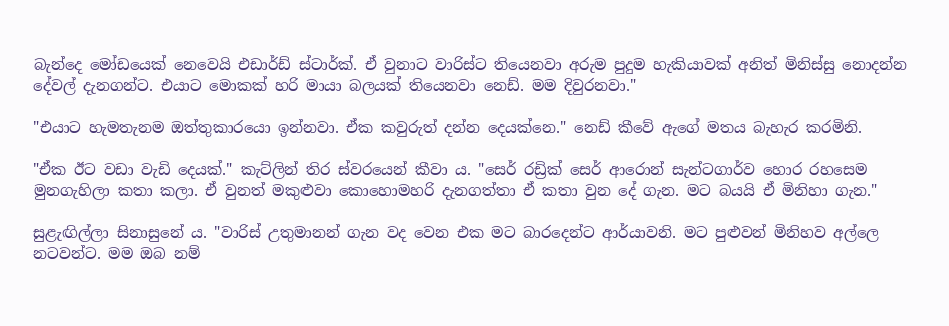බැන්දෙ මෝඩයෙක් නෙවෙයි එඩාර්ඩ් ස්ටාර්ක්. ඒ වුනාට වාරිස්ට තියෙනවා අරුම පුදුම හැකියාවක් අනිත් මිනිස්සු නොදන්න දේවල් දැනගන්ට. එයාට මොකක් හරි මායා බලයක් තියෙනවා නෙඩ්. මම දිවුරනවා."

"එයාට හැමතැනම ඔත්තුකාරයො ඉන්නවා. ඒක කවුරුත් දන්න දෙයක්නෙ." නෙඩ් කීවේ ඇගේ මතය බැහැර කරමිනි.

"ඒක ඊට වඩා වැඩි දෙයක්." කැට්ලින් තිර ස්වරයෙන් කීවා ය. "සෙර් රඩ්‍රික් සෙර් ආරොන් සැන්ටගාර්ව හොර රහසෙම මුනගැහිලා කතා කලා. ඒ වුනත් මකුළුවා කොහොමහරි දැනගත්තා ඒ කතා වුන දේ ගැන‍. මට බයයි ඒ මිනිහා ගැන."

සුළැඟිල්ලා සිනාසුනේ ය. "වාරිස් උතුමානන් ගැන වද වෙන එක මට බාරදෙන්ට ආර්යාවනි. මට පුළුවන් මිනිහව අල්ලෙ නටවන්ට. මම ඔබ නම්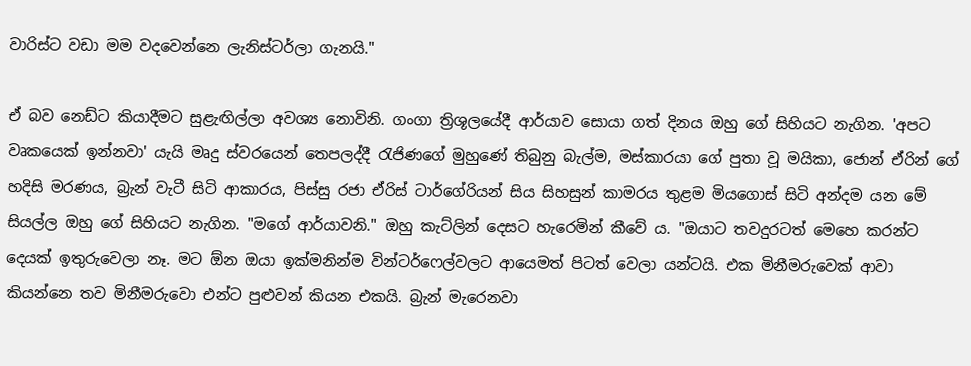වාරිස්ට වඩා මම වදවෙන්නෙ ලැනිස්ටර්ලා ගැනයි."

ඒ බව නෙඩ්ට කියාදීමට සුළැඟිල්ලා අවශ්‍ය නොවිනි. ගංගා ත්‍රිශූලයේදී ආර්යාව සොයා ගත් දිනය ඔහු ගේ සිහියට නැගින. 'අපට වෘකයෙක් ඉන්නවා' යැයි මෘදු ස්වරයෙන් තෙපලද්දී රැජිණගේ මුහුණේ තිබුනු බැල්ම, මස්කාරයා ගේ පුතා වූ මයිකා, ජොන් ඒරින් ගේ හදිසි මරණය, බ්‍රැන් වැටී සිටි ආකාරය, පිස්සු රජා ඒරිස් ටාර්ගේරියන් සිය සිහසුන් කාමරය තුළම මියගොස් සිටි අන්දම යන මේ සියල්ල ඔහු ගේ සිහියට නැගින. "මගේ ආර්යාවනි." ඔහු කැට්ලින් දෙසට හැරෙමින් කීවේ ය. "ඔයාට තවදුරටත් මෙහෙ කරන්ට දෙයක් ඉතුරුවෙලා නෑ. මට ඕන ඔයා ඉක්මනින්ම වින්ටර්ෆෙල්වලට ආයෙමත් පිටත් වෙලා යන්ටයි. එක මිනීමරුවෙක් ආවා කියන්නෙ තව මිනීමරුවො එන්ට පුළුවන් කියන එකයි. බ්‍රැන් මැරෙනවා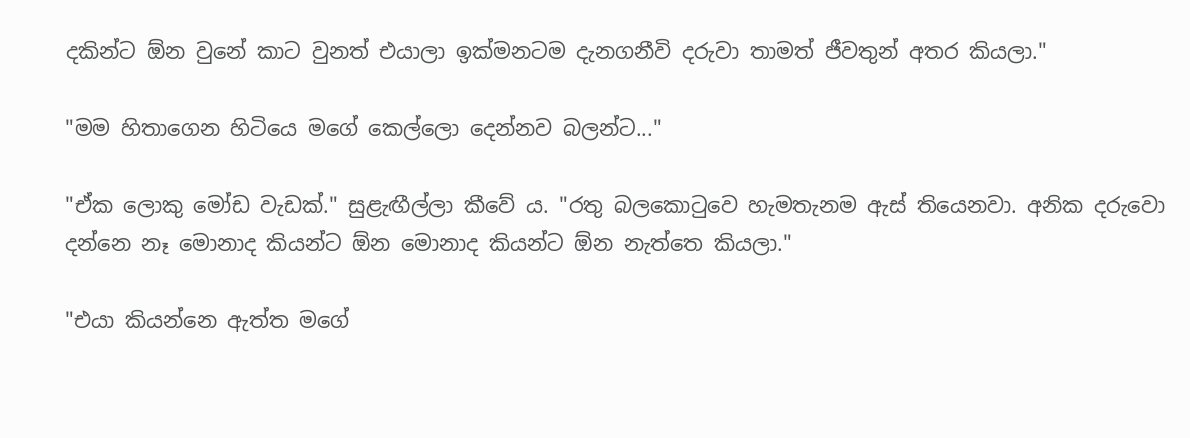දකින්ට ඕන වුනේ කාට වුනත් එයාලා ඉක්මනටම දැනගනීවි දරුවා තාමත් ජීවතුන් අතර කියලා."

"මම හිතාගෙන හිටියෙ මගේ කෙල්ලො දෙන්නව බලන්ට..."

"ඒක ලොකු මෝඩ වැඩක්." සුළැඟීල්ලා කීවේ ය. "රතු බලකොටුවෙ හැමතැනම ඇස් තියෙනවා. අනික දරුවො දන්නෙ නෑ මොනාද කියන්ට ඕන මොනාද කියන්ට ඕන නැත්තෙ කියලා."

"එයා කියන්නෙ ඇත්ත මගේ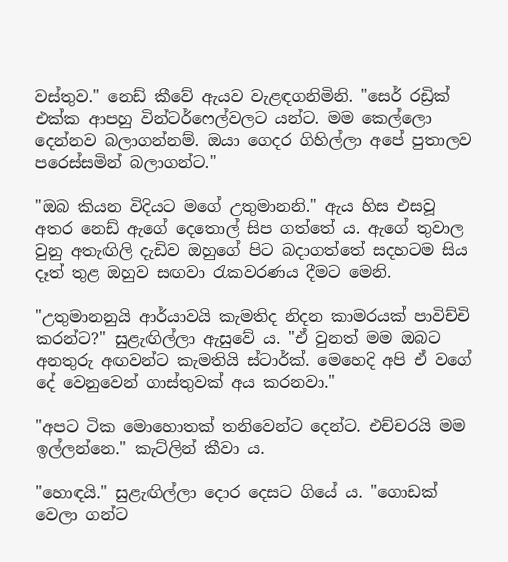වස්තුව." නෙඩ් කීවේ ඇයව වැළඳගනිමිනි. "සෙර් රඩ්‍රික් එක්ක ආපහු වින්ටර්ෆෙල්වලට යන්ට. මම කෙල්ලො දෙන්නව බලාගන්නම්. ඔයා ගෙදර ගිහිල්ලා අපේ පුතාලව පරෙස්සමින් බලාගන්ට."

"ඔබ කියන විදියට මගේ උතුමානනි." ඇය හිස එසවූ අතර නෙඩ් ඇගේ දෙතොල් සිප ගත්තේ ය. ඇ‍ගේ තුවාල වුනු අතැඟිලි දැඩිව ඔහුගේ පිට බදාගත්තේ සදහටම සිය දෑත් තුළ ඔහුව සඟවා රැකවරණය දීමට මෙනි.

"උතුමානනුයි ආර්යාවයි කැමතිද නිදන කාමරයක් පාවිච්චි කරන්ට?" සුළැඟිල්ලා ඇසුවේ ය. "ඒ වුනත් මම ඔබට අනතුරු අඟවන්ට කැමතියි ස්ටාර්ක්. මෙහෙදි අපි ඒ වගේ දේ වෙනුවෙන් ගාස්තුවක් අය කරනවා."

"අපට ටික මොහොතක් තනිවෙන්ට දෙන්ට. එච්චරයි මම ඉල්ලන්නෙ." කැට්ලින් කීවා ය.

"හොඳයි." සුළැඟිල්ලා දොර දෙසට ගියේ ය. "ගොඩක් වෙලා ගන්ට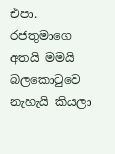එපා. රජතුමාගෙ අතයි මමයි බලකොටුවෙ නැහැයි කියලා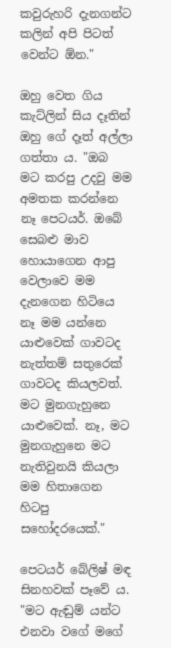කවුරුහරි දැනගන්ට කලින් අපි පිටත් වෙන්ට ඕන."

ඔහු වෙත ගිය කැට්ලින් සිය දෑතින් ඔහු ගේ දෑත් අල්ලා ගත්තා ය. "ඔබ මට කරපු උදවු මම අමතක කරන්නෙ නෑ පෙටයර්. ඔබේ සෙබළු මාව හොයාගෙන ආපු වෙලාවෙ මම දැනගෙන හිටියෙ නෑ මම යන්නෙ යාළුවෙක් ගාවටද නැත්තම් සතුරෙක් ගාවටද කියලවත්. මට මුනගැහුනෙ යාළුවෙක්. නෑ, මට මුනගැහුනෙ මට නැතිවුනයි කියලා මම හිතාගෙන හිටපු සහෝදරයෙක්."

පෙටයර් බේලිෂ් මඳ සිනහවක් පෑවේ ය. "මට ඇඬුම් යන්ට එනවා වගේ මගේ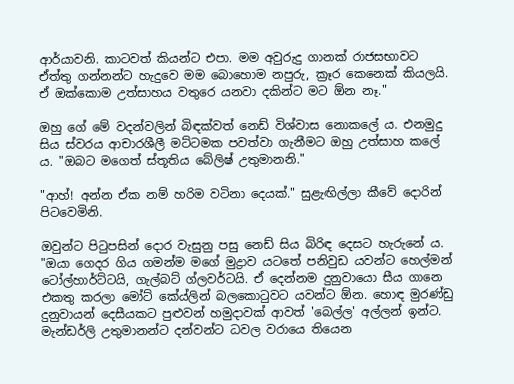ආර්යාවනි. කාටවත් කියන්ට එපා. මම අවුරුදු ගානක් රාජසභාවට ඒත්තු ගන්නන්ට හැදුවෙ මම බොහොම නපුරු, ක්‍රෑර කෙනෙක් කියලයි. ඒ ඔක්කොම උත්සාහය වතුරෙ යනවා දකින්ට මට ඕන නෑ."

ඔහු ගේ මේ වදන්වලින් බිඳක්වත් නෙඩ් විශ්වාස නොකලේ ය. එනමුදු සිය ස්වරය ආචාරශීලී මට්ටමක පවත්වා ගැනීමට ඔහු උත්සාහ කලේ ය. "ඔබට ම‍ගෙත් ස්තූතිය බේලිෂ් උතුමානනි."

"ආහ්! අන්න ඒක නම් හරිම වටිනා දෙයක්." සුළැඟිල්ලා කීවේ දොරින් පිටවෙමිනි.

ඔවුන්ට පිටුපසින් දොර වැසුනු පසු නෙඩ් සිය බිරිඳ දෙසට හැරුනේ ය. "ඔයා ගෙදර ගිය ගමන්ම මගේ මුද්‍රාව යටතේ පනිවුඩ යවන්ට හෙල්මන් ටෝල්හාර්ට්ටයි, ගැල්බට් ග්ලවර්ටයි. ඒ දෙන්නම දුනුවායො සීය ගානෙ එකතු කරලා මෝට් කේය්ලින් බලකොටුවට යවන්ට ඕන. හොඳ මුරණ්ඩු දුනුවායන් දෙසීයකට පුළුවන් හමුදාවක් ආවත් 'බෙල්ල' අල්ලන් ඉන්ට. මැන්ඩර්ලි උතුමානන්ට දන්වන්ට ධවල වරායෙ තියෙන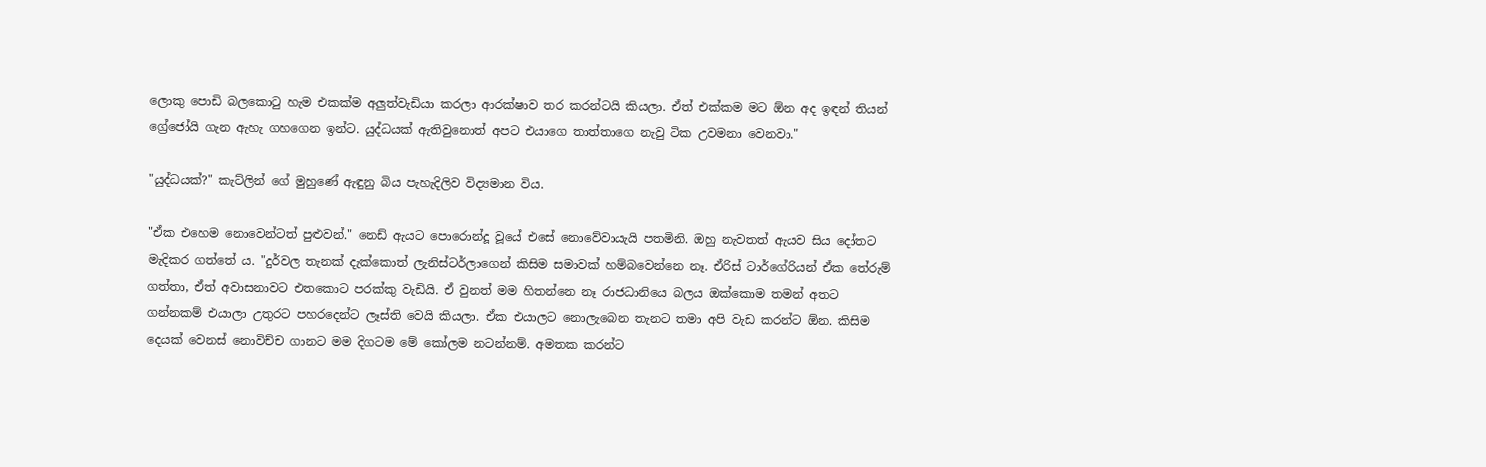ලොකු පොඩි බලකොටු හැම එකක්ම අලුත්වැඩියා කරලා ආරක්ෂාව තර කරන්ටයි කියලා. ඒත් එක්කම මට ඕන අද ඉඳන් තියන් ග්‍රේජෝයි ගැන ඇහැ ගහගෙන ඉන්ට. යුද්ධයක් ඇතිවුනොත් අපට එයාගෙ තාත්තාගෙ නැවු ටික උවමනා වෙනවා."

"යුද්ධයක්?" කැට්ලින් ගේ මුහුණේ ඇඳුනු බිය පැහැදිලිව විද්‍යමාන විය.

"ඒක එහෙම නොවෙන්ටත් පුළුවන්." නෙඩ් ඇයට පොරොන්දූ වූයේ එසේ නොවේවායැයි පතමිනි. ඔහු නැවතත් ඇයව සිය දෝතට මැදිකර ගත්තේ ය. "දුර්වල තැනක් දැක්කොත් ලැනිස්ටර්ලාගෙන් කිසිම සමාවක් හම්බවෙන්නෙ නෑ. ඒරිස් ටාර්ගේරියන් ඒක තේරුම් ගත්තා, ඒත් අවාසනාවට එතකොට පරක්කු වැඩියි. ඒ වුනත් මම හිතන්නෙ නෑ රාජධානියෙ බලය ඔක්කොම තමන් අතට ගන්නකම් එයාලා උතුරට පහරදෙන්ට ලෑස්ති වෙයි කියලා. ඒක එයාලට නොලැබෙන තැනට තමා අපි වැඩ කරන්ට ඕන. කිසිම දෙයක් වෙනස් නොවිච්ච ගානට මම දිගටම මේ කෝලම නටන්නම්. අමතක කරන්ට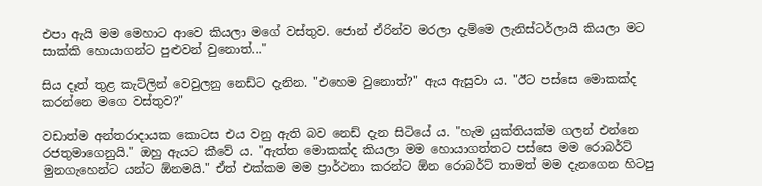එපා ඇයි මම මෙහාට ආවෙ කියලා මගේ වස්තුව. ජොන් ඒරින්ව මරලා දැම්මෙ ලැනිස්ටර්ලායි කියලා මට සාක්කි හොයාගන්ට පුළුවන් වුනොත්..."

සිය දෑත් තුළ කැට්ලින් වෙවුලනු නෙඩ්ට දැනින. "එහෙම වුනොත්?" ඇය ඇසුවා ය. "ඊට පස්සෙ මොකක්ද කරන්නෙ මගෙ වස්තුව?"

වඩාත්ම අන්තරාදායක කොටස එය වනු ඇති බව නෙඩ් දැන සිටියේ ය. "හැම යුක්තියක්ම ගලන් එන්නෙ රජතුමාගෙනුයි." ඔහු ඇයට කීවේ ය. "ඇත්ත මොකක්ද කියලා මම හොයාගත්තට පස්සෙ මම රොබර්ට් මුනගැහෙන්ට යන්ට ඕනමයි." ඒත් එක්කම මම ප්‍රාර්ථනා කරන්ට ඕන රොබර්ට් තාමත් මම දැනගෙන හිටපු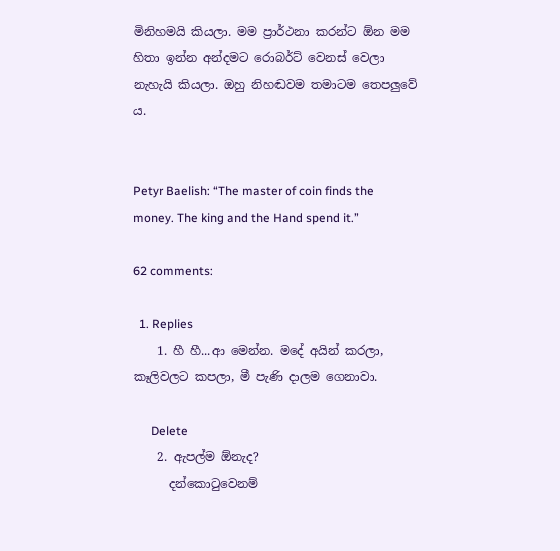මිනිහමයි කියලා. මම ප්‍රාර්ථනා කරන්ට ඕන මම හිතා ඉන්න අන්දමට රොබර්ට් වෙනස් වෙලා නැහැයි කියලා. ඔහු නිහඬවම තමාටම තෙපලුවේ ය.


Petyr Baelish: “The master of coin finds the money. The king and the Hand spend it.”

62 comments:

  1. Replies
    1. හී හී...ආ මෙන්න. මදේ අයින් කරලා, කෑලිවලට කපලා, මී පැණි දාලම ගෙනාවා.

      Delete
    2. ඇපල්ම ඕනැද?
      දන්කොටුවෙනම්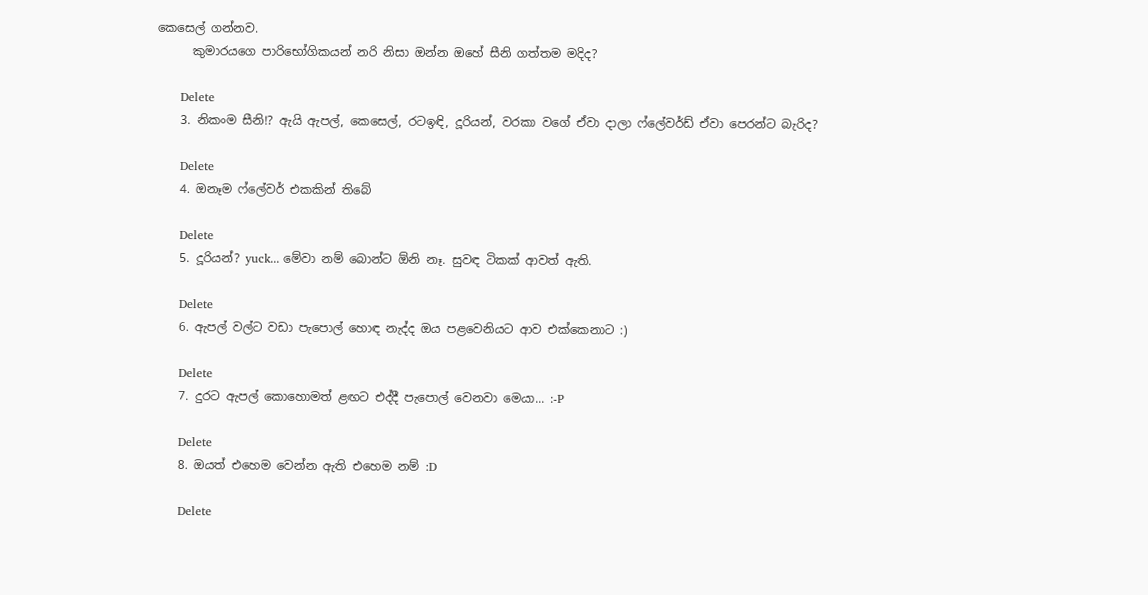කෙසෙල් ගන්නව.
      කුමාරයගෙ පාරිභෝගිකයන් නරි නිසා ඔන්න ඔහේ සීනි ගත්තම මදිද?

      Delete
    3. නිකංම සීනි!? ඇයි ඇපල්, කෙසෙල්, රටඉඳි, දූරියන්, වරකා ව‍ගේ ඒවා දාලා ‍ෆ්ලේවර්ඩ් ඒවා පෙරන්ට බැරිද?

      Delete
    4. ඔනෑම ෆ්ලේවර් එකකින් තිබේ

      Delete
    5. දූරියන්? yuck... මේවා නම් බොන්ට ඕනි නෑ. සුවඳ ටිකක් ආවත් ඇති.

      Delete
    6. ඇපල් වල්ට වඩා පැපොල් හොඳ නැද්ද ඔය පළවෙනියට ආව එක්කෙනාට :)

      Delete
    7. දුරට ඇපල් කොහොමත් ළඟට එද්දී පැපොල් වෙනවා මෙයා... :-P

      Delete
    8. ඔයත් එහෙම වෙන්න ඇති එහෙම නම් :D

      Delete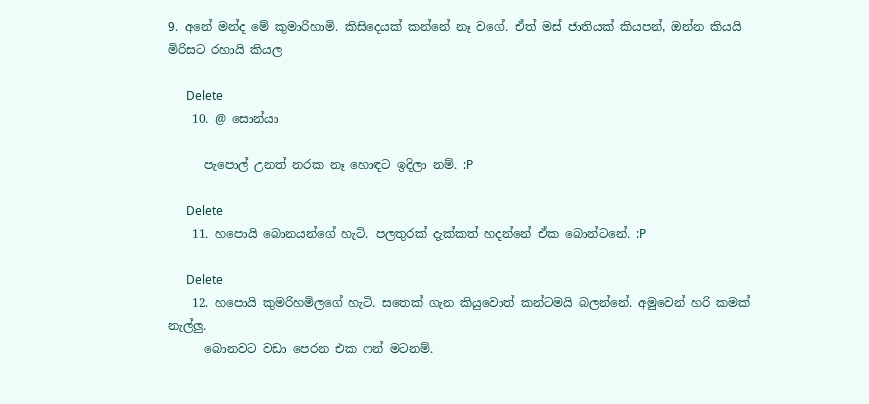9. අනේ මන්ද මේ කුමාරිහාමි. කිසිදෙයක් කන්නේ නෑ වගේ. ඒත් මස් ජාතියක් කියපන්, ඔන්න කියයි මිරිසට රහායි කියල

      Delete
    10. @ සොන්යා

      පැපොල් උනත් නරක නෑ හොඳට ඉදිලා නම්. :P

      Delete
    11. හපොයි බොනයන්ගේ හැටි. පලතුරක් දැක්කත් හදන්නේ ඒක බොන්ටනේ. :P

      Delete
    12. හපොයි කුමරිහමිලගේ හැටි. සතෙක් ගැන කියුවොත් කන්ටමයි බලන්නේ. අමුවෙන් හරි කමක් නැල්ලු.
      බොනවට වඩා පෙරන එක ෆන් මටනම්.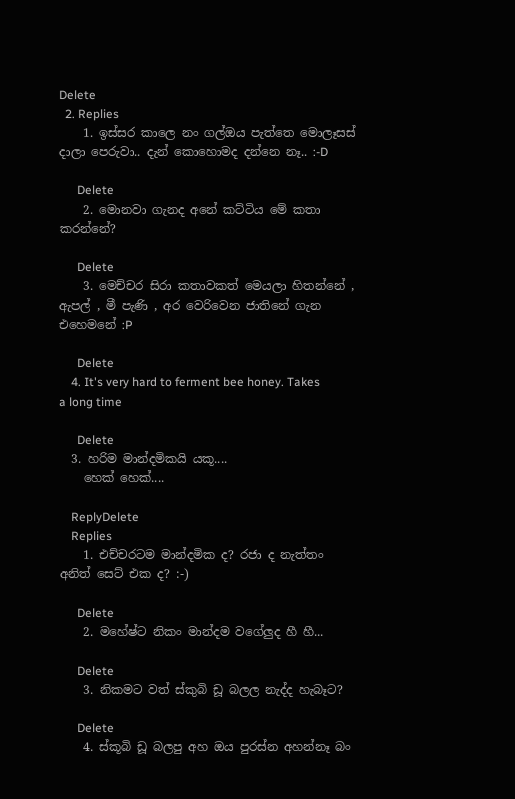Delete
  2. Replies
    1. ඉස්සර කාලෙ නං ගල්ඔය පැත්තෙ මොලෑසස් දාලා පෙරුවා.. දැන් කොහොමද දන්නෙ නෑ.. :-D

      Delete
    2. මොනවා ගැනද අනේ කට්ටිය මේ කතා කරන්නේ?

      Delete
    3. මෙච්චර සිරා කතාවකත් මෙයලා හිතන්නේ , ඇපල් , මී පැණි , අර වෙරිවෙන ජාතිනේ ගැන එහෙමනේ :P

      Delete
    4. It's very hard to ferment bee honey. Takes a long time

      Delete
  3. හරිම මාන්දමිකයි යකූ....
    හෙක් හෙක්....

    ReplyDelete
    Replies
    1. එච්චරටම මාන්දමික ද? රජා ද නැත්තං අනිත් සෙට් එක ද? :-)

      Delete
    2. මහේෂ්ට නිකං මාන්දම වගේලුද හී හී...

      Delete
    3. නිකමට වත් ස්කුබි ඩූ බලල නැද්ද හැබෑට?

      Delete
    4. ස්කූබි ඩූ බලපු අහ ඔය පුරස්න අහන්නෑ බං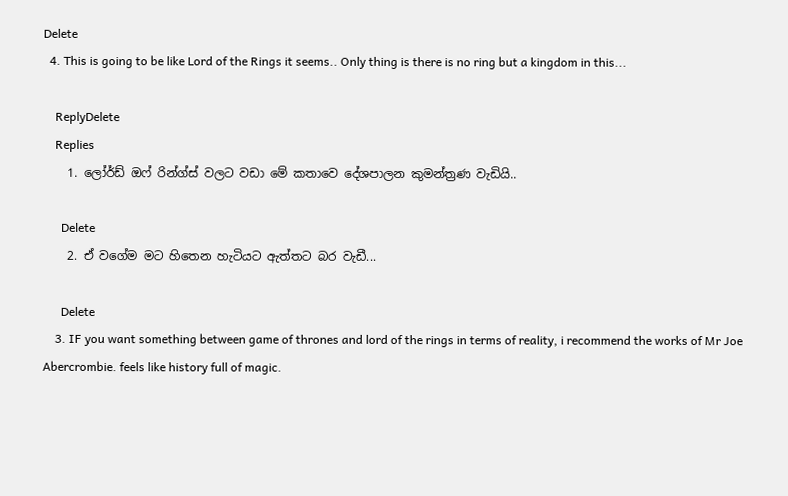Delete
  4. This is going to be like Lord of the Rings it seems.. Only thing is there is no ring but a kingdom in this...

    ReplyDelete
    Replies
    1. ලෝර්ඩ් ඔෆ් රින්ග්ස් වලට වඩා මේ කතාවෙ දේශපාලන කුමන්ත්‍රණ වැඩියි..

      Delete
    2. ඒ වගේම මට හිතෙන හැටියට ඇත්තට බර වැඩී...

      Delete
    3. IF you want something between game of thrones and lord of the rings in terms of reality, i recommend the works of Mr Joe Abercrombie. feels like history full of magic.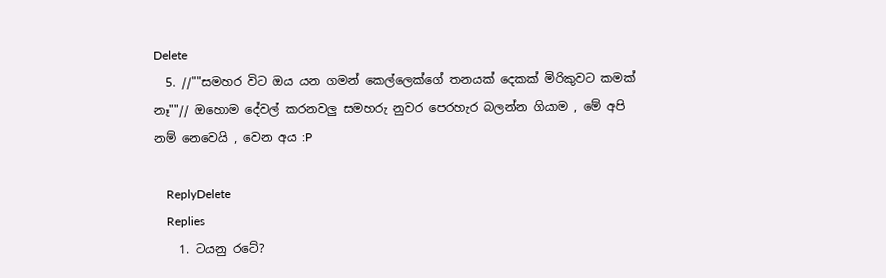Delete
  5. //""සමහර විට ඔය යන ගමන් කෙල්ලෙක්ගේ තනයක් දෙකක් මිරිකුවට කමක් නෑ""// ඔහොම දේවල් කරනවලු සමහරු නුවර පෙරහැර බලන්න ගියාම , මේ අපි නම් නෙවෙයි , වෙන අය :P

    ReplyDelete
    Replies
    1. ටයනු රටේ?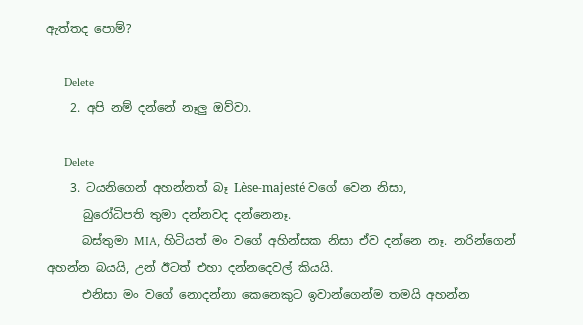ඇත්තද පොම්?

      Delete
    2. අපි නම් දන්නේ නෑලු ඔව්වා.

      Delete
    3. ටයනිගෙන් අහන්නත් බෑ Lèse-majesté වගේ වෙන නිසා,
      බුරෝධිපති තුමා දන්නවද දන්නෙනෑ.
      බස්තුමා MIA, හිටියත් මං වගේ අහින්සක නිසා ඒව දන්නෙ නෑ. නරින්ගෙන් අහන්න බයයි, උන් ඊටත් එහා දන්නදෙවල් කියයි.
      එනිසා මං වගේ නොදන්නා කෙනෙකුට ඉවාන්ගෙන්ම තමයි අහන්න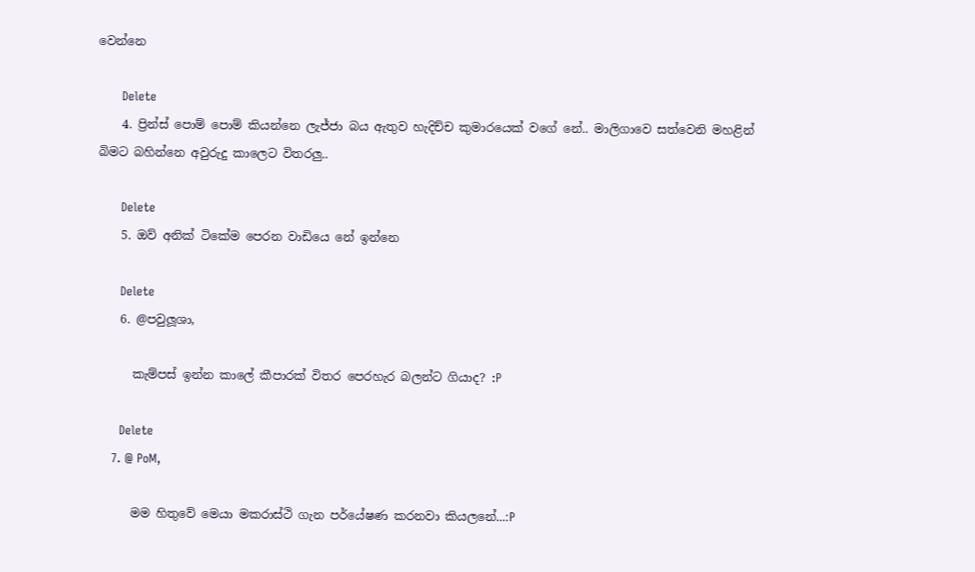වෙන්නෙ

      Delete
    4. ප්‍රින්ස් පොම් පොම් කියන්නෙ ලැජ්ජා බය ඇතුව හැදිච්ච කුමාරයෙක් වගේ නේ.. මාලිගාවෙ සත්වෙනි මහළින් බිමට බහින්නෙ අවුරුදු කාලෙට විතරලු..

      Delete
    5. ඔව් අනික් ටිකේම පෙරන වාඩියෙ නේ ඉන්නෙ

      Delete
    6. @පවුලූශා,

      කැම්පස් ඉන්න කාලේ කීපාරක් විතර පෙරහැර බලන්ට ගියාද? :P

      Delete
    7. @ PoM,

      මම හිතුවේ මෙයා මකරාස්ථි ගැන පර්යේෂණ කරනවා කියලනේ...:P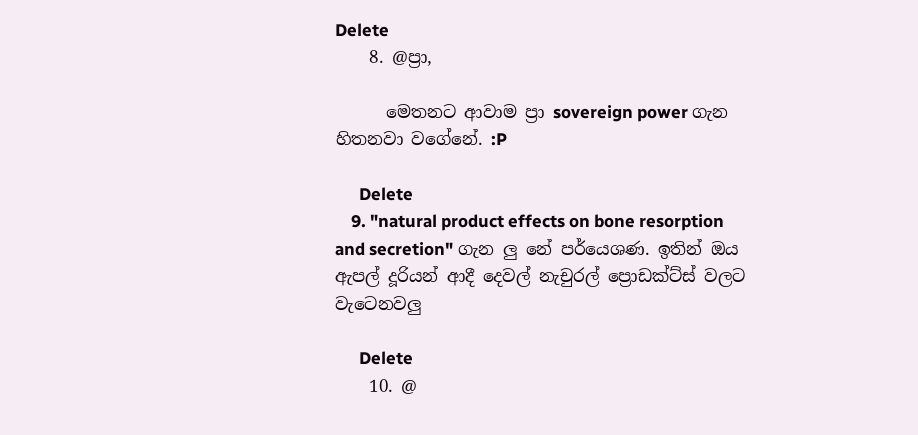Delete
    8. @ප්‍රා,

      මෙතනට ආවාම ප්‍රා sovereign power ගැන හිතනවා වගේනේ. :P

      Delete
    9. "natural product effects on bone resorption and secretion" ගැන ලු නේ පර්යෙශණ. ඉතින් ඔය ඇපල් දූරියන් ආදී දෙවල් නැචුරල් ප්‍රොඩක්ට්ස් වලට වැටෙනවලු

      Delete
    10. @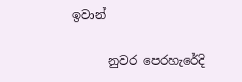ඉවාන්

      නුවර පෙරහැරේදි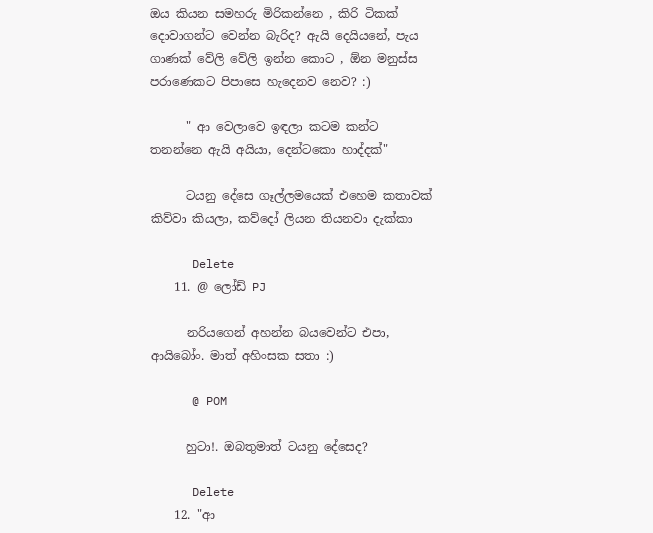ඔය කියන සමහරු මිරිකන්නෙ , කිරි ටිකක් දොවාගන්ට වෙන්න බැරිද? ඇයි දෙයියනේ, පැය ගාණක් වේලි වේලි ඉන්න කොට , ඕන මනුස්ස පරාණෙකට පිපාසෙ හැදෙනව නෙව? :)

      " ආ වෙලාවෙ ඉඳලා කටම කන්ට තනන්නෙ ඇයි අයියා, දෙන්ටකො හාද්දක්"

      ටයනු දේසෙ ගෑල්ලමයෙක් එහෙම කතාවක් කිව්වා කියලා, කව්දෝ ලියන තියනවා දැක්කා

      Delete
    11. @ ලෝඩ් PJ

      නරියගෙන් අහන්න බයවෙන්ට එපා, ආයිබෝං. මාත් අහිංසක සතා :)

      @ POM

      හුටා!. ඔබතුමාත් ටයනු දේසෙද?

      Delete
    12. "ආ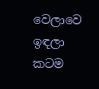වෙලාවෙ ඉඳලා කටම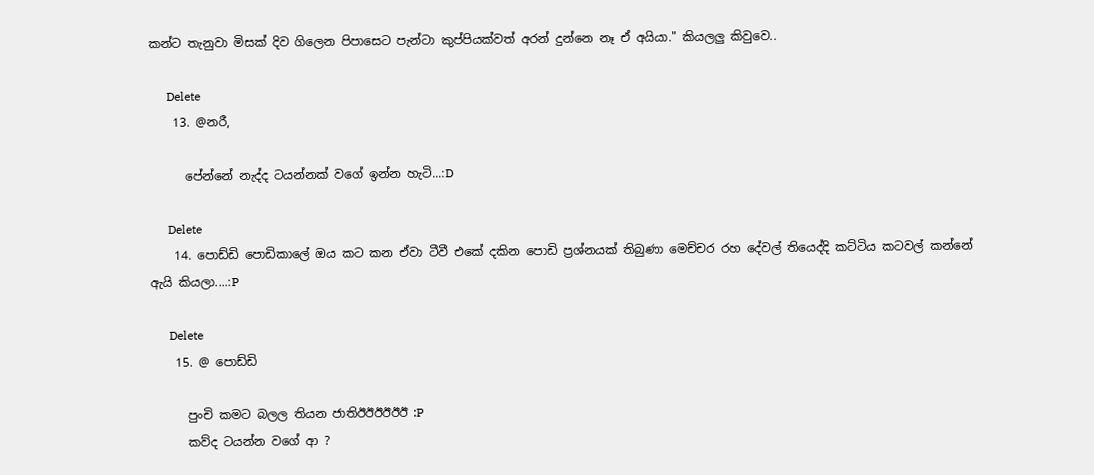කන්ට තැනුවා මිසක් දිව ගිලෙන පිපාසෙට පැන්ටා කුප්පියක්වත් අරන් දුන්නෙ නෑ ඒ අයියා." කියලලු කිවුවෙ..

      Delete
    13. @නරී,

      පේන්නේ නැද්ද ටයන්නක් වගේ ඉන්න හැටි...:D

      Delete
    14. පොඩ්ඩි පොඩිකාලේ ඔය කට කන ඒවා ටීවී එකේ දකින පොඩි ප්‍රශ්නයක් තිබුණා මෙච්චර රහ දේවල් තියෙද්දි කට්ටිය කටවල් කන්නේ ඇයි කියලා....:P

      Delete
    15. @ පොඩ්ඩි

      පුංචි කමට බලල තියන ජාතිඊඊඊඊඊඊ :P
      කව්ද ටයන්න වගේ ආ ?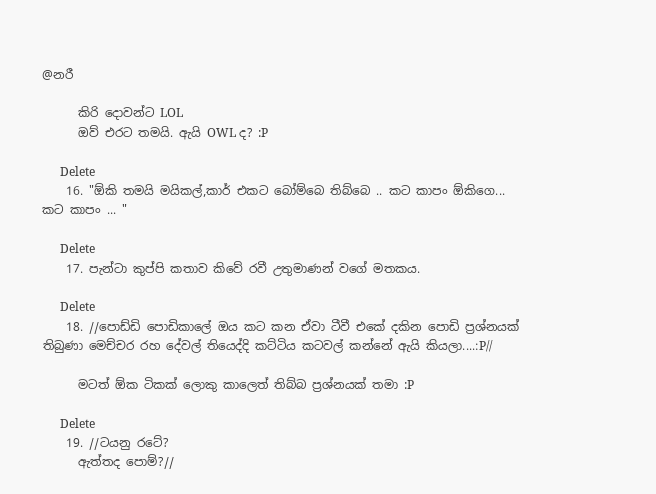@නරී

      කිරි දොවන්ට LOL
      ඔව් එරට තමයි. ඇයි OWL ද? :P

      Delete
    16. "ඕකි තමයි මයිකල්,කාර් එකට බෝම්බෙ තිබ්බෙ .. කට කාපං ඕකිගෙ... කට කාපං ... "

      Delete
    17. පැන්ටා කුප්පි කතාව කිවේ රවී උතුමාණන් වගේ මතකය.

      Delete
    18. //පොඩ්ඩි පොඩිකාලේ ඔය කට කන ඒවා ටීවී එකේ දකින පොඩි ප්‍රශ්නයක් තිබුණා මෙච්චර රහ දේවල් තියෙද්දි කට්ටිය කටවල් කන්නේ ඇයි කියලා....:P//

      මටත් ඕක ටිකක් ලොකු කාලෙත් තිබ්බ ප්‍රශ්නයක් තමා :P

      Delete
    19. //ටයනු රටේ?
      ඇත්තද පොම්?//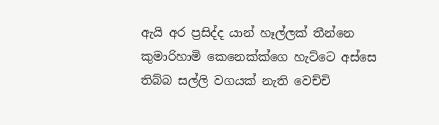ඇයි අර ප්‍රසිද්ද යාන් හෑල්ලක් තීන්නෙ කුමාරිහාමි කෙනෙක්ක්ගෙ හැට්ටෙ අස්සෙ තිබ්බ සල්ලි වගයක් නැති වෙච්චි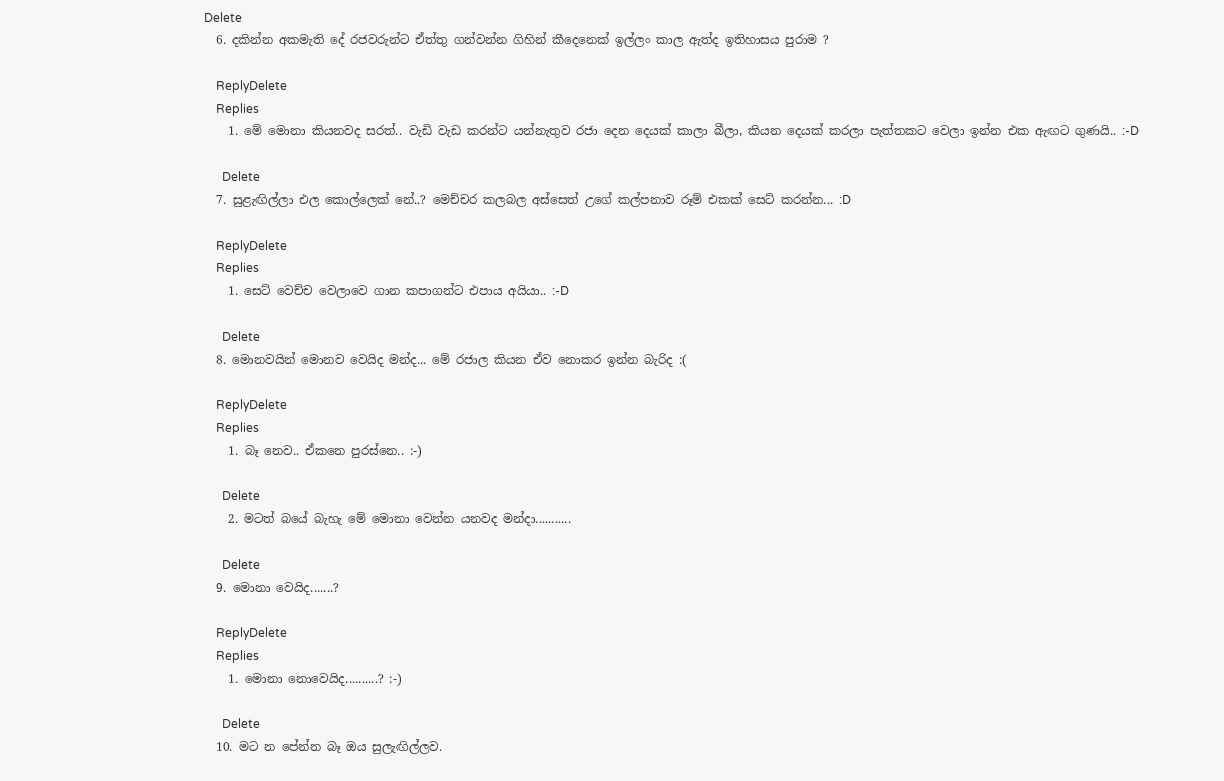Delete
  6. දකින්න අකමැති දේ රජවරුන්ට ඒත්තු ගන්වන්න ගිහින් කීදෙනෙක් ඉල්ලං කාල ඇත්ද ඉතිහාසය පුරාම ?

    ReplyDelete
    Replies
    1. මේ මොනා කියනවද සරත්.. වැඩි වැඩ කරන්ට යන්නැතුව රජා දෙන දෙයක් කාලා බීලා, කියන දෙයක් කරලා පැත්තකට වෙලා ඉන්න එක ඇඟට ගුණයි.. :-D

      Delete
  7. සුළැඟිල්ලා එල කොල්ලෙක් නේ..? මෙච්චර කලබල අස්සෙත් උගේ කල්පනාව රූම් එකක් සෙට් කරන්න... :D

    ReplyDelete
    Replies
    1. සෙට් වෙච්ච වෙලාවෙ ගාන කපාගන්ට එපාය අයියා.. :-D

      Delete
  8. මොනවයින් මොනව වෙයිද මන්ද... මේ රජාල කියන ඒව නොකර ඉන්න බැරිද :(

    ReplyDelete
    Replies
    1. බෑ නෙව.. ඒකනෙ පුරස්නෙ.. :-)

      Delete
    2. මටත් බයේ බැහැ මේ මොනා වෙන්න යනවද මන්දා...........

      Delete
  9. මොනා වෙයිද.......?

    ReplyDelete
    Replies
    1. මොනා නොවෙයිද..........? :-)

      Delete
  10. මට න පේන්න බෑ ඔය සුලැඟිල්ලව.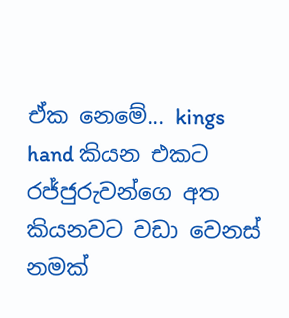ඒක නෙමේ... kings hand කියන එකට රජ්ජුරුවන්ගෙ අත කියනවට වඩා වෙනස් නමක්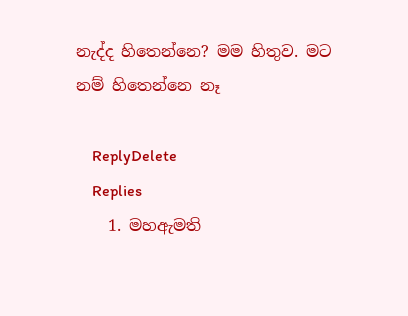නැද්ද හිතෙන්නෙ? මම හිතුව. මට නම් හිතෙන්නෙ නෑ

    ReplyDelete
    Replies
    1. මහඇමති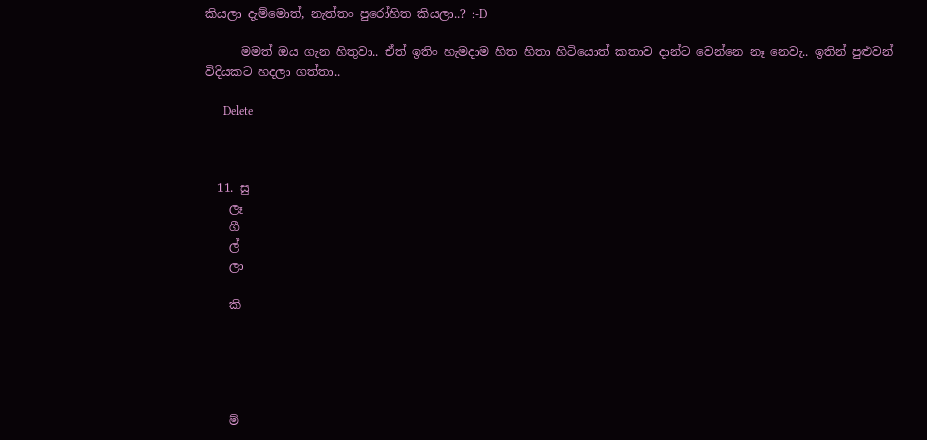කියලා දැම්මොත්, නැත්තං පුරෝහිත කියලා..? :-D

      මමත් ඔය ගැන හිතුවා.. ඒත් ඉතිං හැමදාම හිත හිතා හිටියොත් කතාව දාන්ට වෙන්නෙ නෑ නෙවැ.. ඉතින් පුළුවන් විදියකට හදලා ගත්තා..

      Delete



  11. සු
    ලෑ
    ගී
    ල්
    ලා

    කි





    ම්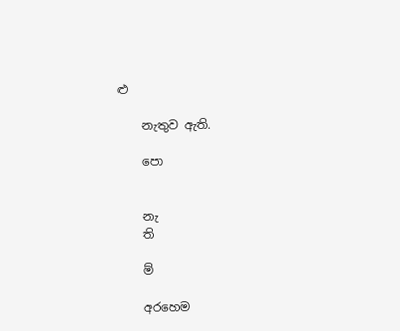ළු

    නැතුව ඇති.

    පො


    නැ
    ති

    ම්

    අරහෙම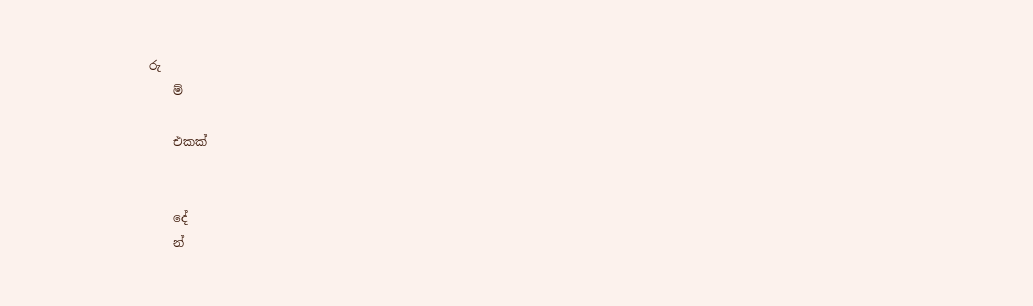රු
    ම්

    එකක්


    දේ
    න්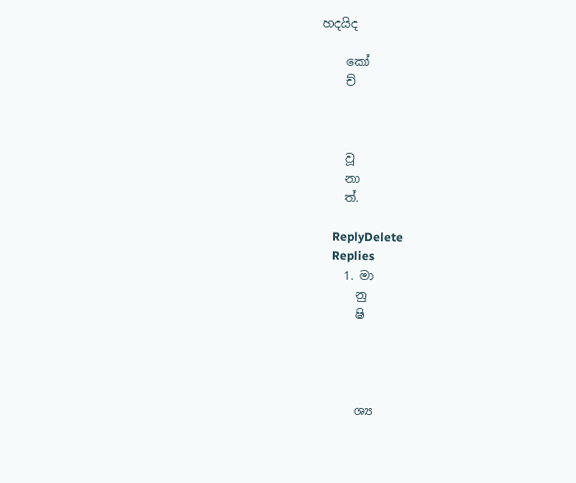හදයිද

    කෝ
    ච්



    වූ
    නා
    ත්.

    ReplyDelete
    Replies
    1. මා
      නු
      ෂි




      ශ්‍ය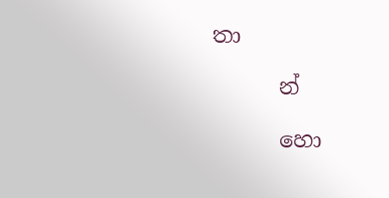තා

      න්

      හො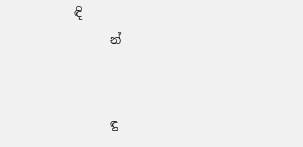ඳි
      න්


      ඳු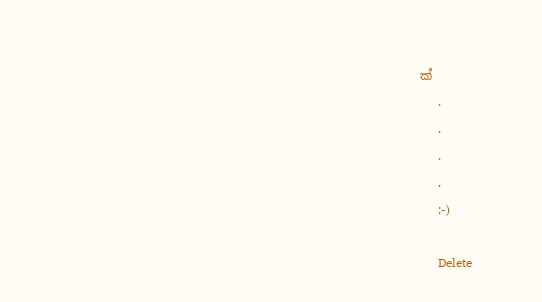ක්
      .
      .
      .
      .
      :-)

      Delete